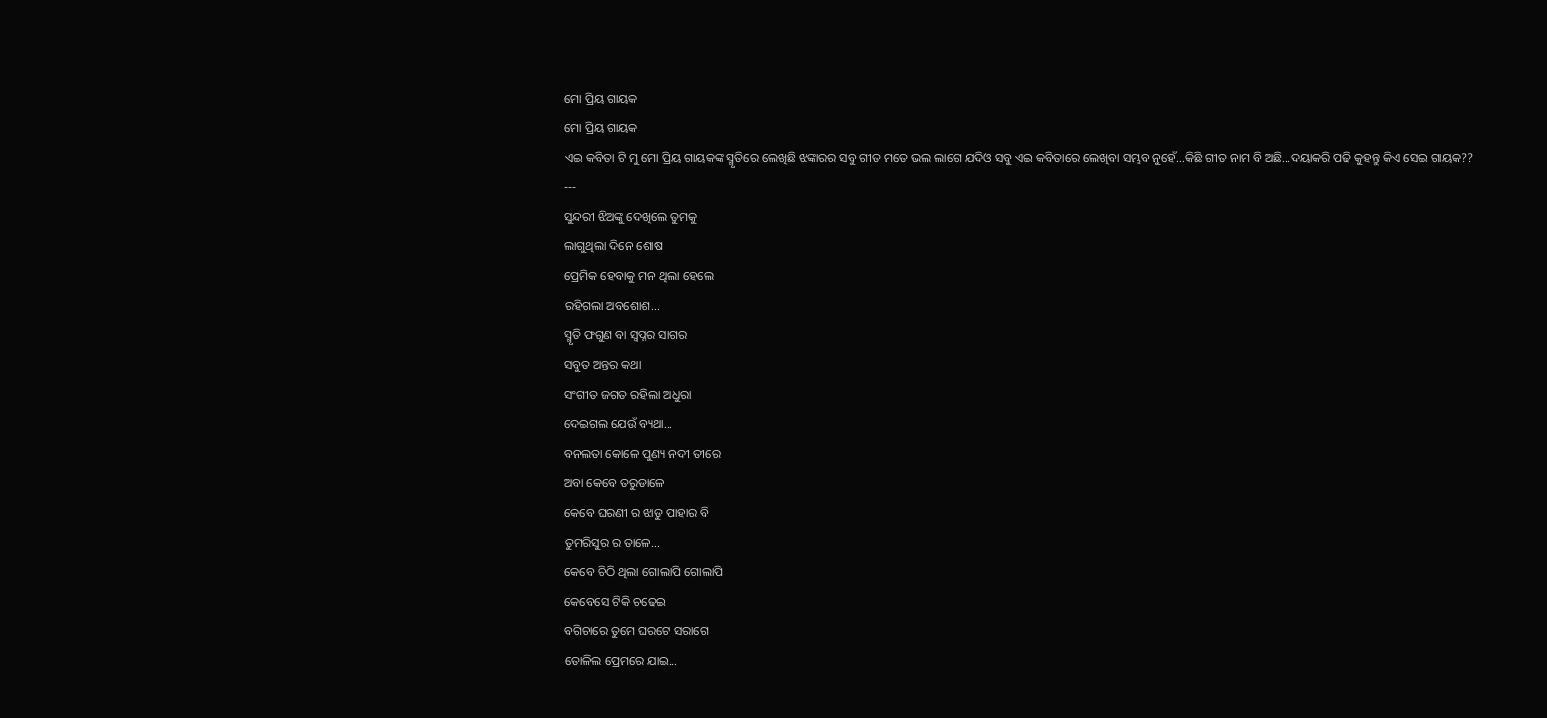ମୋ ପ୍ରିୟ ଗାୟକ
ମୋ ପ୍ରିୟ ଗାୟକ
ଏଇ କବିତା ଟି ମୁ ମୋ ପ୍ରିୟ ଗାୟକଙ୍କ ସ୍ମୃତିରେ ଲେଖିଛି ଝଙ୍କାରର ସବୁ ଗୀତ ମତେ ଭଲ ଲାଗେ ଯଦିଓ ସବୁ ଏଇ କବିତାରେ ଲେଖିବା ସମ୍ଭବ ନୁହେଁ...କିଛି ଗୀତ ନାମ ବି ଅଛି...ଦୟାକରି ପଢି କୁହନ୍ତୁ କିଏ ସେଇ ଗାୟକ??
---
ସୁନ୍ଦରୀ ଝିଅଙ୍କୁ ଦେଖିଲେ ତୁମକୁ
ଲାଗୁଥିଲା ଦିନେ ଶୋଷ
ପ୍ରେମିକ ହେବାକୁ ମନ ଥିଲା ହେଲେ
ରହିଗଲା ଅବଶୋଶ...
ସ୍ମୃତି ଫଗୁଣ ବା ସ୍ୱପ୍ନର ସାଗର
ସବୁତ ଅନ୍ତର କଥା
ସଂଗୀତ ଜଗତ ରହିଲା ଅଧୁରା
ଦେଇଗଲ ଯେଉଁ ବ୍ୟଥା...
ବନଲତା କୋଳେ ପୁଣ୍ୟ ନଦୀ ତୀରେ
ଅବା କେବେ ତରୁଡାଳେ
କେବେ ଘରଣୀ ର ଝାଡୁ ପାହାର ବି
ତୁମରିସୁର ର ତାଳେ...
କେବେ ଚିଠି ଥିଲା ଗୋଲାପି ଗୋଲାପି
କେବେସେ ଟିକି ଚଢେଇ
ବଗିଚାରେ ତୁମେ ଘରଟେ ସରାଗେ
ତୋଳିଲ ପ୍ରେମରେ ଯାଇ...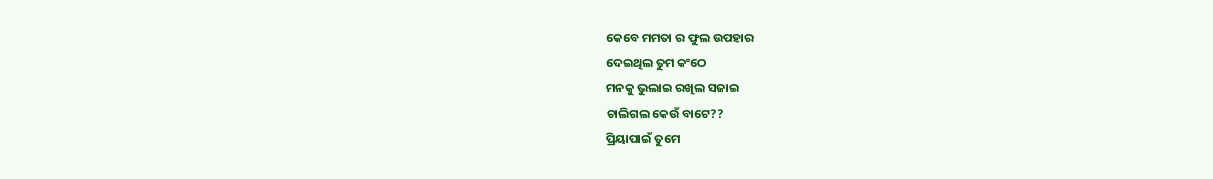କେବେ ମମତା ର ଫୁଲ ଉପହାର
ଦେଇଥିଲ ତୁମ କଂଠେ
ମନକୁ ଭୁଲାଇ ରଖିଲ ସଜାଇ
ଚାଲିଗଲ କେଉଁ ବାଟେ??
ପ୍ରିୟାପାଇଁ ତୁମେ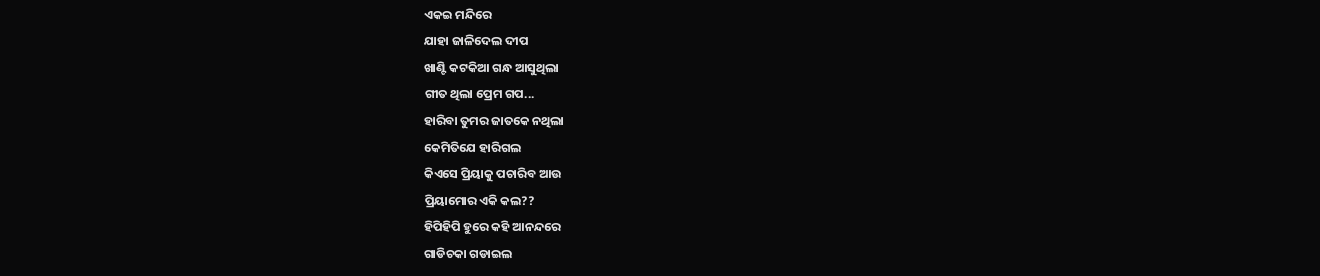ଏକଇ ମନ୍ଦିରେ
ଯାହା ଜାଳିଦେଲ ଦୀପ
ଖାଣ୍ଟି କଟକିଆ ଗନ୍ଧ ଆସୁଥିଲା
ଗୀତ ଥିଲା ପ୍ରେମ ଗପ...
ହାରିବା ତୁମର ଜାତକେ ନଥିଲା
କେମିତିଯେ ହାରିଗଲ
କିଏସେ ପ୍ରିୟାକୁ ପଚାରିବ ଆଉ
ପ୍ରିୟାମୋର ଏକି କଲ??
ହିପିହିପି ହୁରେ କହି ଆନନ୍ଦରେ
ଗାଡିଚକା ଗଡାଇଲ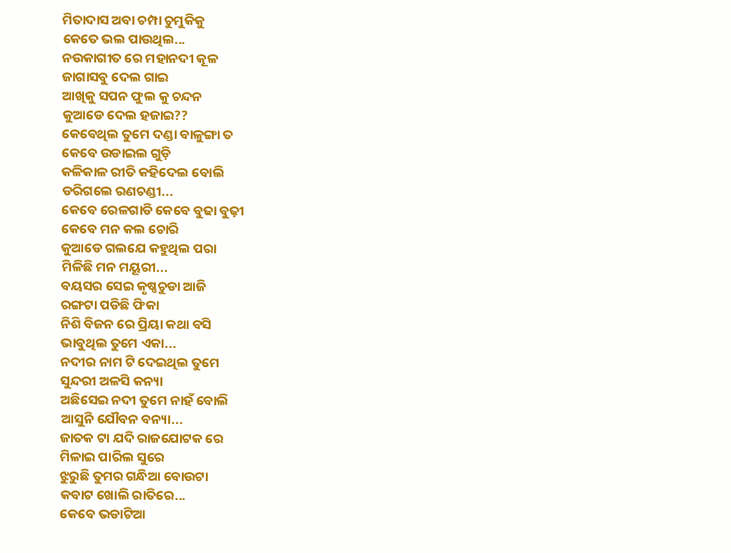ମିତାଦାସ ଅବା ଚମ୍ପା ଚୁମୁକିକୁ
କେତେ ଭଲ ପାଉଥିଲ...
ନଉକାଗୀତ ରେ ମହାନଦୀ କୂଳ
ଜାଗାସବୁ ଦେଲ ଗାଇ
ଆଖିକୁ ସପନ ଫୁଲ କୁ ଚନ୍ଦନ
କୁଆଡେ ଦେଲ ହଜାଇ??
କେବେଥିଲ ତୁମେ ଦଣ୍ଡା ବାଳୁଙ୍ଗା ତ
କେବେ ଉଡାଇଲ ଗୁଡ଼ି
କଳିକାଳ ରୀତି କହିଦେଲ ବୋଲି
ଡରିଗଲେ ରଣଚଣ୍ଡୀ...
କେବେ ରେଳଗାଡି କେବେ ବୁଢା ବୁଢ଼ୀ
କେବେ ମନ କଲ ଚୋରି
କୁଆଡେ ଗଲଯେ କହୁଥିଲ ପରା
ମିଳିଛି ମନ ମୟୂରୀ...
ବୟସର ସେଇ କୃଷ୍ଣଚୁଡା ଆଜି
ରଙ୍ଗଟା ପଡିଛି ଫିକା
ନିଶି ବିଜନ ରେ ପ୍ରିୟା କଥା ବସି
ଭାବୁଥିଲ ତୁମେ ଏକା...
ନଦୀର ନାମ ଟି ଦେଇଥିଲ ତୁମେ
ସୁନ୍ଦରୀ ଅଳସି କନ୍ୟା
ଅଛିସେଇ ନଦୀ ତୁମେ ନାହଁ ବୋଲି
ଆସୁନି ଯୌବନ ବନ୍ୟା...
ଜାତକ ଟା ଯଦି ରାଜଯୋଟକ ରେ
ମିଳାଇ ପାରିଲ ସୁରେ
ଝୁରୁଛି ତୁମର ଗନ୍ଧିଆ ବୋଉଟା
କବାଟ ଖୋଲି ରାତିରେ...
କେବେ ଭଡାଟିଆ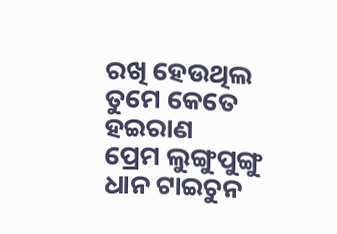ରଖି ହେଉଥିଲ
ତୁମେ କେତେ ହଇରାଣ
ପ୍ରେମ ଲୁଙ୍ଗୁପୁଙ୍ଗୁ ଧାନ ଟାଇଚୁନ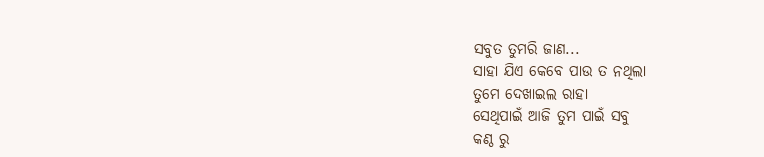ସବୁତ ତୁମରି ଜାଣ...
ସାହା ଯିଏ କେବେ ପାଉ ତ ନଥିଲା
ତୁମେ ଦେଖାଇଲ ରାହା
ସେଥିପାଇଁ ଆଜି ତୁମ ପାଇଁ ସବୁ
କଣ୍ଠ ରୁ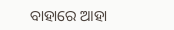ବାହାରେ ଆହା